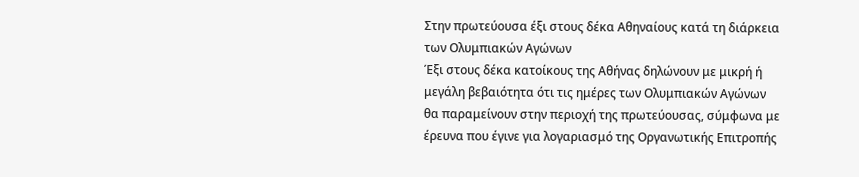Στην πρωτεύουσα έξι στους δέκα Αθηναίους κατά τη διάρκεια των Ολυμπιακών Αγώνων
Έξι στους δέκα κατοίκους της Αθήνας δηλώνουν με μικρή ή μεγάλη βεβαιότητα ότι τις ημέρες των Ολυμπιακών Αγώνων θα παραμείνουν στην περιοχή της πρωτεύουσας, σύμφωνα με έρευνα που έγινε για λογαριασμό της Οργανωτικής Επιτροπής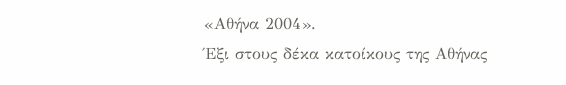«Αθήνα 2004».
Έξι στους δέκα κατοίκους της Αθήνας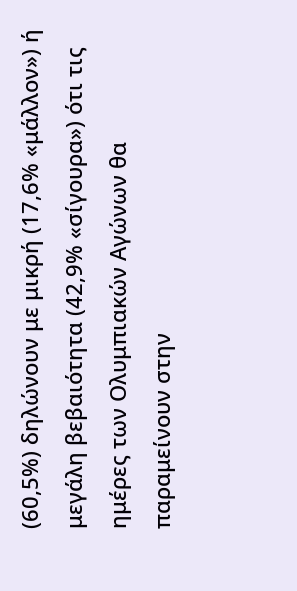(60,5%) δηλώνουν με μικρή (17,6% «μάλλον») ή μεγάλη βεβαιότητα (42,9% «σίγουρα») ότι τις ημέρες των Ολυμπιακών Αγώνων θα παραμείνουν στην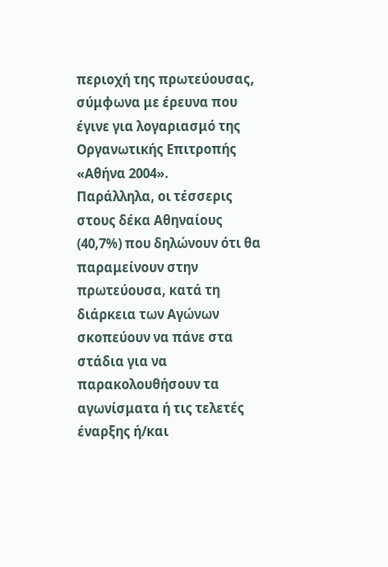περιοχή της πρωτεύουσας, σύμφωνα με έρευνα που έγινε για λογαριασμό της Οργανωτικής Επιτροπής «Αθήνα 2004».
Παράλληλα, οι τέσσερις στους δέκα Αθηναίους (40,7%) που δηλώνουν ότι θα παραμείνουν στην πρωτεύουσα, κατά τη διάρκεια των Αγώνων σκοπεύουν να πάνε στα στάδια για να παρακολουθήσουν τα αγωνίσματα ή τις τελετές έναρξης ή/και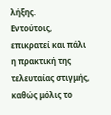λήξης.
Εντούτοις, επικρατεί και πάλι η πρακτική της τελευταίας στιγμής, καθώς μόλις το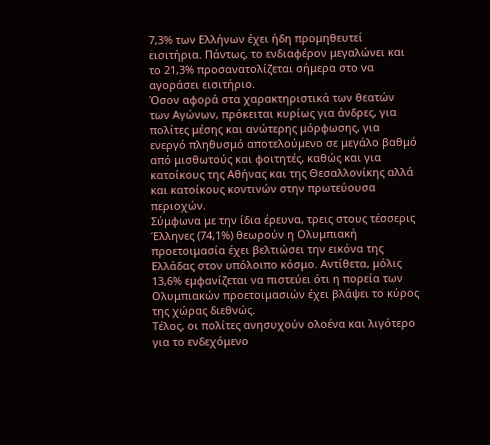7,3% των Ελλήνων έχει ήδη προμηθευτεί εισιτήρια. Πάντως, το ενδιαφέρον μεγαλώνει και το 21,3% προσανατολίζεται σήμερα στο να αγοράσει εισιτήριο.
Όσον αφορά στα χαρακτηριστικά των θεατών των Αγώνων, πρόκειται κυρίως για άνδρες, για πολίτες μέσης και ανώτερης μόρφωσης, για ενεργό πληθυσμό αποτελούμενο σε μεγάλο βαθμό από μισθωτούς και φοιτητές, καθώς και για κατοίκους της Αθήνας και της Θεσαλλονίκης αλλά και κατοίκους κοντινών στην πρωτεύουσα περιοχών.
Σύμφωνα με την ίδια έρευνα, τρεις στους τέσσερις Έλληνες (74,1%) θεωρούν η Ολυμπιακή προετοιμασία έχει βελτιώσει την εικόνα της Ελλάδας στον υπόλοιπο κόσμο. Αντίθετα, μόλις 13,6% εμφανίζεται να πιστεύει ότι η πορεία των Ολυμπιακών προετοιμασιών έχει βλάψει το κύρος της χώρας διεθνώς.
Τέλος, οι πολίτες ανησυχούν ολοένα και λιγότερο για το ενδεχόμενο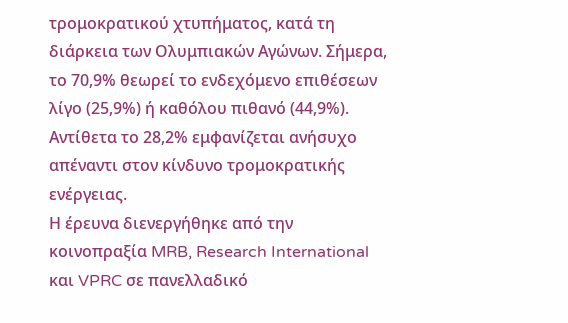τρομοκρατικού χτυπήματος, κατά τη διάρκεια των Ολυμπιακών Αγώνων. Σήμερα, το 70,9% θεωρεί το ενδεχόμενο επιθέσεων λίγο (25,9%) ή καθόλου πιθανό (44,9%). Αντίθετα το 28,2% εμφανίζεται ανήσυχο απέναντι στον κίνδυνο τρομοκρατικής ενέργειας.
Η έρευνα διενεργήθηκε από την κοινοπραξία MRB, Research International και VPRC σε πανελλαδικό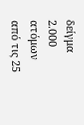δείγμα 2.000 ατόμων από τις 25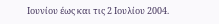Ιουνίου έως και τις 2 Ιουλίου 2004.